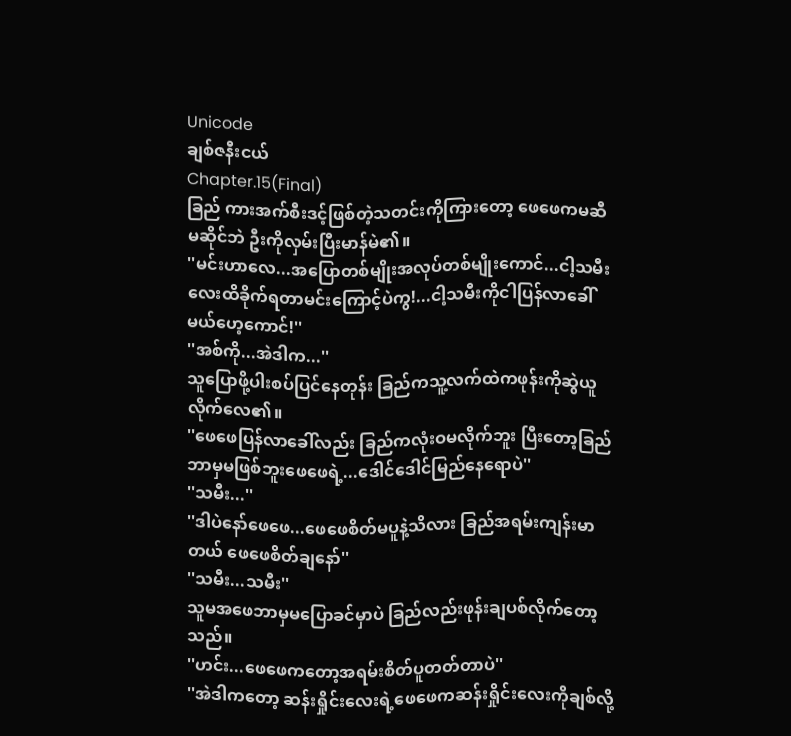Unicode
ချစ်ဇနီးငယ်
Chapter.15(Final)
ခြည် ကားအက်စီးဒင့်ဖြစ်တဲ့သတင်းကိုကြားတော့ ဖေဖေကမဆီမဆိုင်ဘဲ ဦးကိုလှမ်းပြီးမာန်မဲ၏။
''မင်းဟာလေ...အပြောတစ်မျိုးအလုပ်တစ်မျိုးကောင်...ငါ့သမီးလေးထိခိုက်ရတာမင်းကြောင့်ပဲကွ!...ငါ့သမီးကိုငါပြန်လာခေါ်မယ်ဟေ့ကောင်!''
''အစ်ကို...အဲဒါက...''
သူပြောဖို့ပါးစပ်ပြင်နေတုန်း ခြည်ကသူ့လက်ထဲကဖုန်းကိုဆွဲယူလိုက်လေ၏။
''ဖေဖေပြန်လာခေါ်လည်း ခြည်ကလုံးဝမလိုက်ဘူး ပြီးတော့ခြည်ဘာမှမဖြစ်ဘူးဖေဖေရဲ့...ဒေါင်ဒေါင်မြည်နေရောပဲ''
''သမီး...''
''ဒါပဲနော်ဖေဖေ...ဖေဖေစိတ်မပူနဲ့သိလား ခြည်အရမ်းကျန်းမာတယ် ဖေဖေစိတ်ချနော်''
''သမီး...သမီး''
သူမအဖေဘာမှမပြောခင်မှာပဲ ခြည်လည်းဖုန်းချပစ်လိုက်တော့သည်။
''ဟင်း...ဖေဖေကတော့အရမ်းစိတ်ပူတတ်တာပဲ''
''အဲဒါကတော့ ဆန်းရှိုင်းလေးရဲ့ဖေဖေကဆန်းရှိုင်းလေးကိုချစ်လို့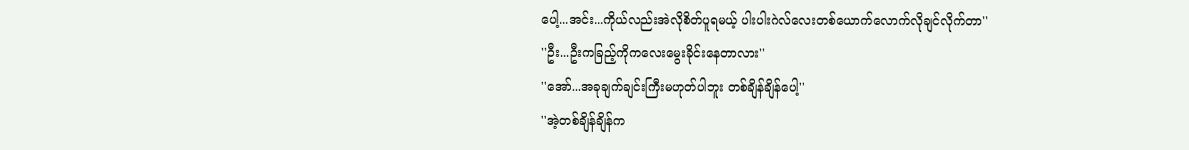ပေါ့...အင်း...ကိုယ်လည်းအဲလိုစိတ်ပူရမယ့် ပါးပါးဂဲလ်လေးတစ်ယောက်လောက်လိုချင်လိုက်တာ''
''ဦး...ဦးကခြည့်ကိုကလေးမွေးခိုင်းနေတာလား''
''အော်...အခုချက်ချင်းကြီးမဟုတ်ပါဘူး တစ်ချိန်ချိန်ပေါ့''
''အဲ့တစ်ချိန်ချိန်က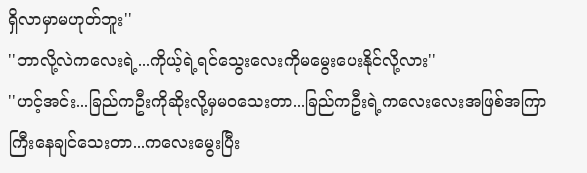ရှိလာမှာမဟုတ်ဘူး''
''ဘာလို့လဲကလေးရဲ့...ကိုယ့်ရဲ့ရင်သွေးလေးကိုမမွေးပေးနိုင်လို့လား''
''ဟင့်အင်း...ခြည်ကဦးကိုဆိုးလို့မှမဝသေးတာ...ခြည်ကဦးရဲ့ကလေးလေးအဖြစ်အကြာကြီးနေချင်သေးတာ...ကလေးမွေးပြီး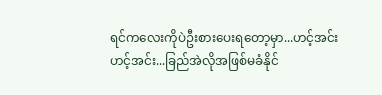ရင်ကလေးကိုပဲဦးစားပေးရတော့မှာ...ဟင့်အင်း ဟင့်အင်း...ခြည်အဲလိုအဖြစ်မခံနိုင်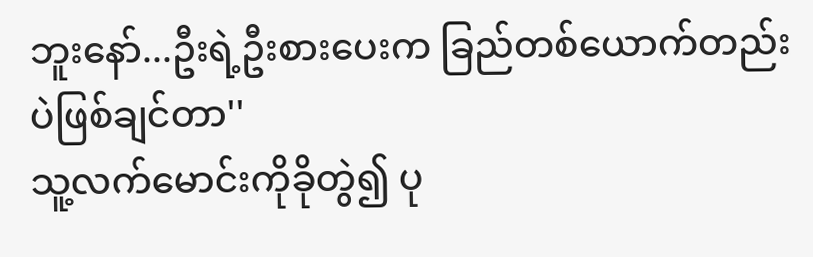ဘူးနော်...ဦးရဲ့ဦးစားပေးက ခြည်တစ်ယောက်တည်းပဲဖြစ်ချင်တာ''
သူ့လက်မောင်းကိုခိုတွဲ၍ ပု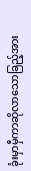ခုံးမှာမှီကာဆိုလာသောခြည့်အား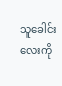သူခေါင်းလေးကို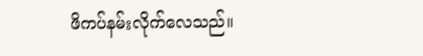ဖိကပ်နမ်းလိုက်လေသည်။